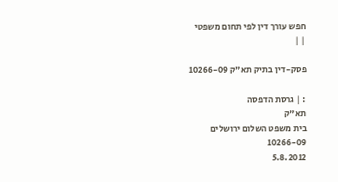חפש עורך דין לפי תחום משפטי
| |

פסק-דין בתיק תא"ק 10266-09

: | גרסת הדפסה
תא"ק
בית משפט השלום ירושלים
10266-09
5.8.2012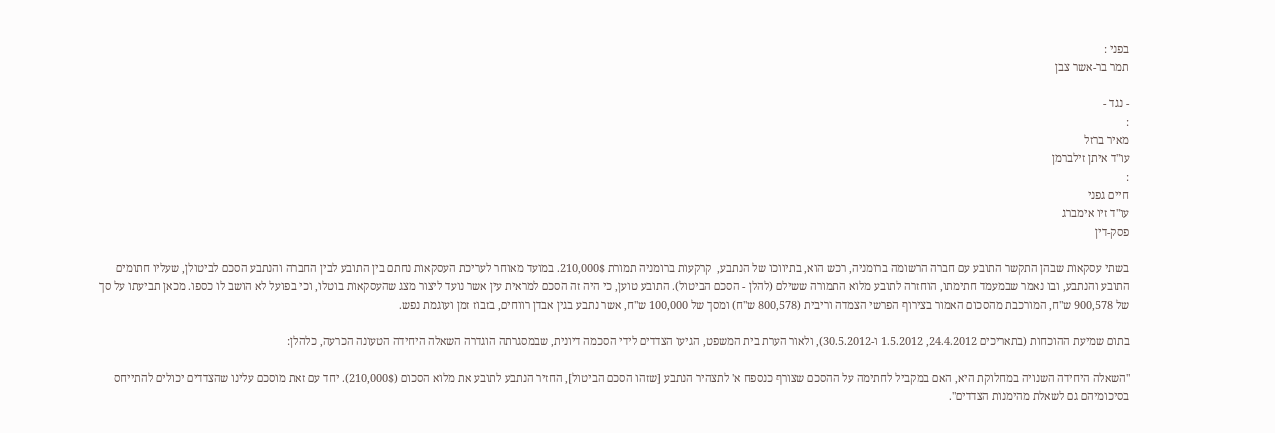בפני :
תמר בר-אשר צבן

- נגד -
:
מאיר ברזל
עו"ד איתן זילברמן
:
חיים גפני
עו"ד זיו אימברג
פסק-דין

בשתי עסקאות שבהן התקשר התובע עם חברה הרשומה ברומניה, רכש הוא, בתיווכו של הנתבע,  קרקעות ברומניה תמורת 210,000$. במועד מאוחר לעריכת העסקאות נחתם בין התובע לבין החברה והנתבע הסכם לביטולן, שעליו חתומים התובע והנתבע, ובו נאמר שבמעמד חתימתו, הוחזרה לתובע מלוא התמורה ששילם (להלן - הסכם הביטול). התובע טוען, כי היה זה הסכם למראית עין אשר נועד ליצור מצג שהעסקאות בוטלו, וכי בפועל לא הושב לו כספו. מכאן תביעתו על סך של 900,578 ש"ח, המורכבת מהסכום האמור בצירוף הפרשי הצמדה וריבית (800,578 ש"ח) ומסך של 100,000 ש"ח, אשר נתבע בגין אבדן רווחים, בזבוז זמן ועוגמת נפש.

בתום שמיעת ההוכחות (בתאריכים 24.4.2012, 1.5.2012 ו-30.5.2012), ולאור הערת בית המשפט, הגיעו הצדדים לידי הסכמה דיונית, שבמסגרתה הוגדרה השאלה היחידה הטעונה הכרעה, כלהלן:

"השאלה היחידה השנויה במחלוקת היא, האם במקביל לחתימה על ההסכם שצורף כנספח א' לתצהיר הנתבע [שזהו הסכם הביטול], החזיר הנתבע לתובע את מלוא הסכום (210,000$). יחד עם זאת מוסכם עלינו שהצדדים יכולים להתייחס בסיכומיהם גם לשאלת מהימנות הצדדים".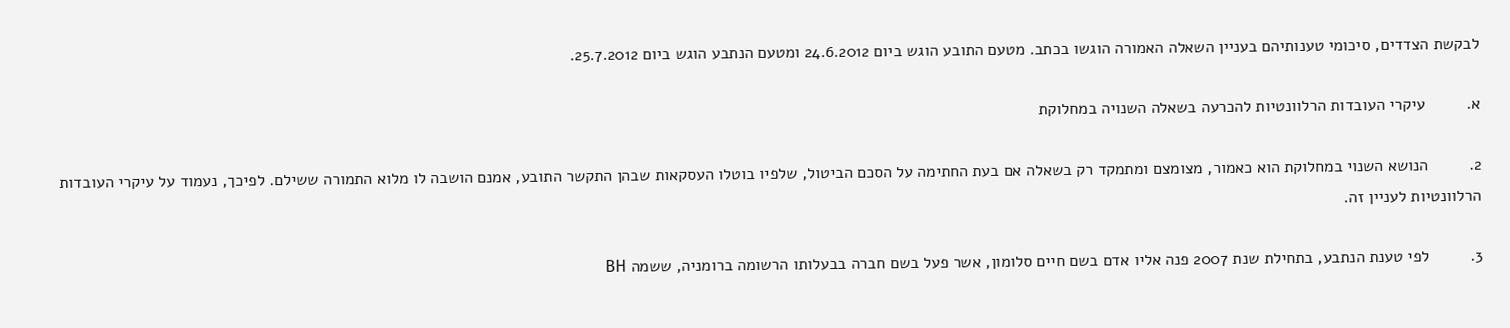לבקשת הצדדים, סיכומי טענותיהם בעניין השאלה האמורה הוגשו בכתב. מטעם התובע הוגש ביום 24.6.2012 ומטעם הנתבע הוגש ביום 25.7.2012.

א.         עיקרי העובדות הרלוונטיות להכרעה בשאלה השנויה במחלוקת

2.         הנושא השנוי במחלוקת הוא כאמור, מצומצם ומתמקד רק בשאלה אם בעת החתימה על הסכם הביטול, שלפיו בוטלו העסקאות שבהן התקשר התובע, אמנם הושבה לו מלוא התמורה ששילם. לפיכך, נעמוד על עיקרי העובדות הרלוונטיות לעניין זה.

3.         לפי טענת הנתבע, בתחילת שנת 2007 פנה אליו אדם בשם חיים סלומון, אשר פעל בשם חברה בבעלותו הרשומה ברומניה, ששמה BH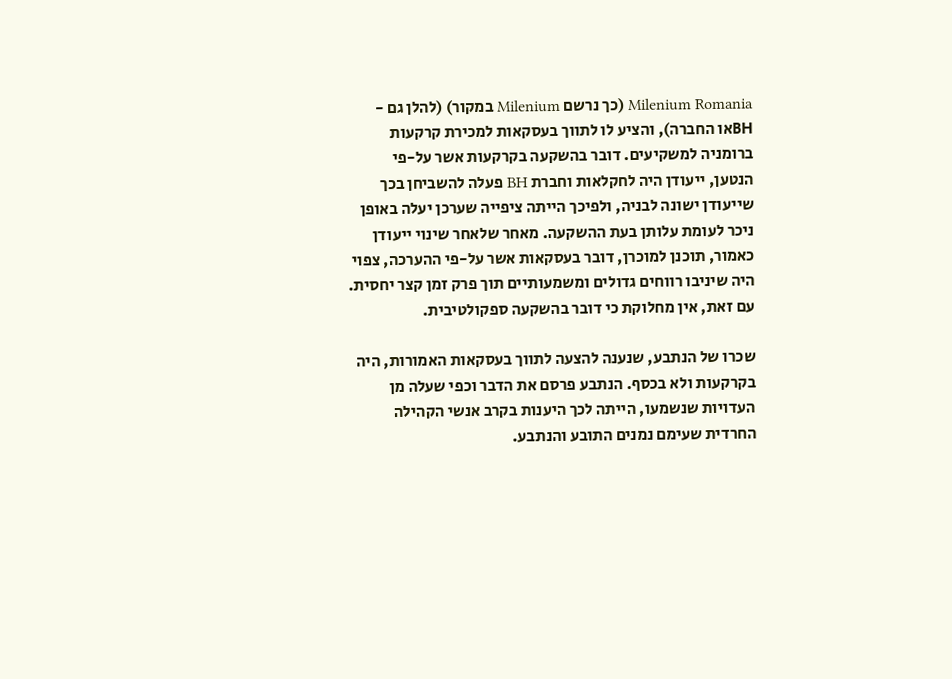Milenium Romania (כך נרשם Milenium במקור) (להלן גם - BHאו החברה), והציע לו לתווך בעסקאות למכירת קרקעות ברומניה למשקיעים. דובר בהשקעה בקרקעות אשר על-פי הנטען, ייעודן היה לחקלאות וחברת BH פעלה להשביחן בכך שייעודן ישונה לבניה, ולפיכך הייתה ציפייה שערכן יעלה באופן ניכר לעומת עלותן בעת ההשקעה. מאחר שלאחר שינוי ייעודן כאמור, תוכנן למוכרן, דובר בעסקאות אשר על-פי ההערכה, צפוי היה שיניבו רווחים גדולים ומשמעותיים תוך פרק זמן קצר יחסית. עם זאת, אין מחלוקת כי דובר בהשקעה ספקולטיבית.

שכרו של הנתבע, שנענה להצעה לתווך בעסקאות האמורות, היה בקרקעות ולא בכסף. הנתבע פרסם את הדבר וכפי שעלה מן העדויות שנשמעו, הייתה לכך היענות בקרב אנשי הקהילה החרדית שעימם נמנים התובע והנתבע.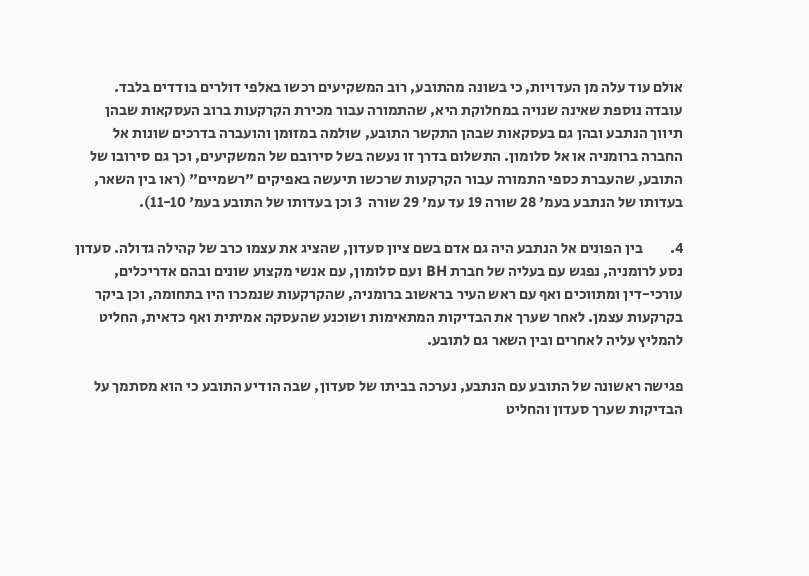אולם עוד עלה מן העדויות, כי בשונה מהתובע, רוב המשקיעים רכשו באלפי דולרים בודדים בלבד. עובדה נוספת שאינה שנויה במחלוקת היא, שהתמורה עבור מכירת הקרקעות ברוב העסקאות שבהן תיווך הנתבע ובהן גם בעסקאות שבהן התקשר התובע, שולמה במזומן והועברה בדרכים שונות אל החברה ברומניה או אל סלומון. התשלום בדרך זו נעשה בשל סירובם של המשקיעים, וכך גם סירובו של התובע, שהעברת כספי התמורה עבור הקרקעות שרכשו תיעשה באפיקים "רשמיים" (ראו בין השאר, בעדותו של הנתבע בעמ' 28 שורה 19 עד עמ' 29 שורה  3 וכן בעדותו של התובע בעמ' 11-10).

4.         בין הפונים אל הנתבע היה גם אדם בשם ציון סעדון, שהציג את עצמו כרב של קהילה גדולה. סעדון נסע לרומניה, נפגש עם בעליה של חברת BH ועם סלומון, עם אנשי מקצוע שונים ובהם אדריכלים, עורכי-דין ומתווכים ואף עם ראש העיר בראשוב ברומניה, שהקרקעות שנמכרו היו בתחומה, וכן ביקר בקרקעות עצמן. לאחר שערך את הבדיקות המתאימות ושוכנע שהעסקה אמיתית ואף כדאית, החליט להמליץ עליה לאחרים ובין השאר גם לתובע.

פגישה ראשונה של התובע עם הנתבע, נערכה בביתו של סעדון, שבה הודיע התובע כי הוא מסתמך על הבדיקות שערך סעדון והחליט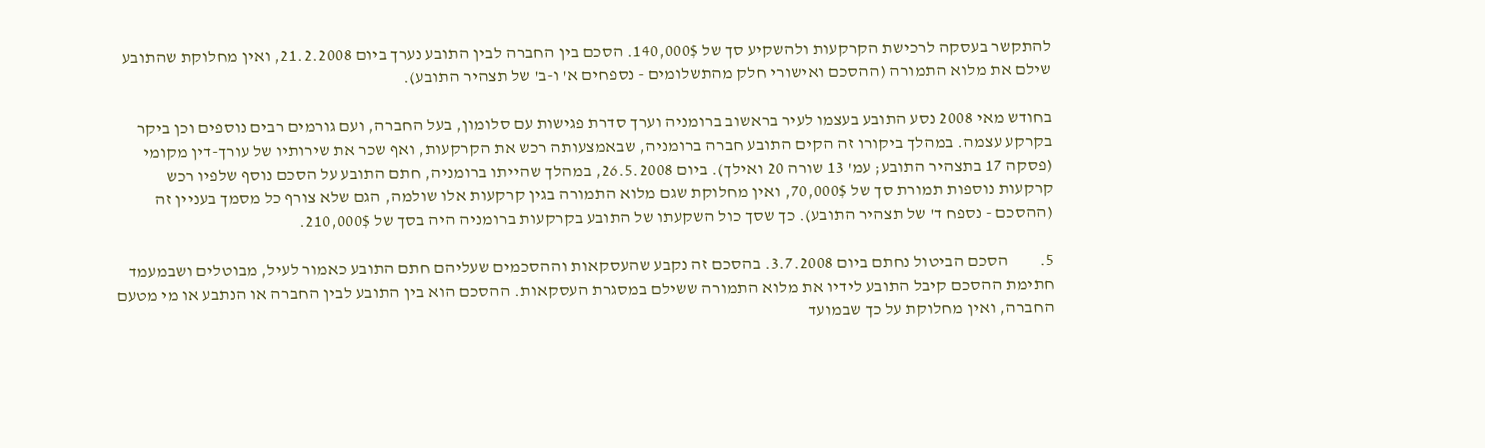להתקשר בעסקה לרכישת הקרקעות ולהשקיע סך של 140,000$. הסכם בין החברה לבין התובע נערך ביום 21.2.2008, ואין מחלוקת שהתובע שילם את מלוא התמורה (ההסכם ואישורי חלק מהתשלומים - נספחים א' ו-ב' של תצהיר התובע).

בחודש מאי 2008 נסע התובע בעצמו לעיר בראשוב ברומניה וערך סדרת פגישות עם סלומון, בעל החברה, ועם גורמים רבים נוספים וכן ביקר בקרקע עצמה. במהלך ביקורו זה הקים התובע חברה ברומניה, שבאמצעותה רכש את הקרקעות, ואף שכר את שירותיו של עורך-דין מקומי (פסקה 17 בתצהיר התובע; עמ' 13 שורה 20 ואילך). ביום 26.5.2008, במהלך שהייתו ברומניה, חתם התובע על הסכם נוסף שלפיו רכש קרקעות נוספות תמורת סך של 70,000$, ואין מחלוקת שגם מלוא התמורה בגין קרקעות אלו שולמה, הגם שלא צורף כל מסמך בעניין זה (ההסכם - נספח ד' של תצהיר התובע). כך שסך כול השקעתו של התובע בקרקעות ברומניה היה בסך של 210,000$.

5.         הסכם הביטול נחתם ביום 3.7.2008. בהסכם זה נקבע שהעסקאות וההסכמים שעליהם חתם התובע כאמור לעיל, מבוטלים ושבמעמד חתימת ההסכם קיבל התובע לידיו את מלוא התמורה ששילם במסגרת העסקאות. ההסכם הוא בין התובע לבין החברה או הנתבע או מי מטעם החברה, ואין מחלוקת על כך שבמועד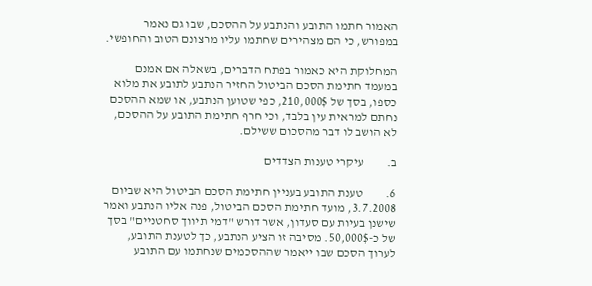האמור חתמו התובע והנתבע על ההסכם, שבו גם נאמר במפורש, כי הם מצהירים שחתמו עליו מרצונם הטוב והחופשי.

המחלוקת היא כאמור בפתח הדברים, בשאלה אם אמנם במעמד חתימת הסכם הביטול החזיר הנתבע לתובע את מלוא כספו, בסך של 210,000$, כפי שטוען הנתבע, או שמא ההסכם נחתם למראית עין בלבד, וכי חרף חתימת התובע על ההסכם, לא הושב לו דבר מהסכום ששילם.

ב.         עיקרי טענות הצדדים

6.         טענת התובע בעניין חתימת הסכם הביטול היא שביום 3.7.2008, מועד חתימת הסכם הביטול, פנה אליו הנתבע ואמר שישנן בעיות עם סעדון, אשר דורש "דמי תיווך סחטניים" בסך של כ-50,000$. מסיבה זו הציע הנתבע, כך לטענת התובע, לערוך הסכם שבו ייאמר שההסכמים שנחתמו עם התובע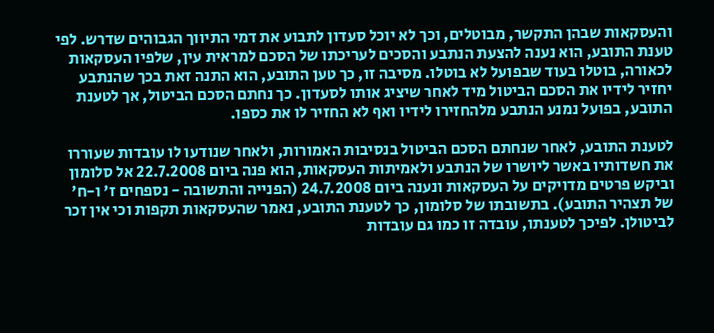והעסקאות שבהן התקשר, מבוטלים, וכך לא יוכל סעדון לתבוע את דמי התיווך הגבוהים שדרש. לפי טענת התובע, הוא נענה להצעת הנתבע והסכים לעריכתו של הסכם למראית עין, שלפיו העסקאות לכאורה, בוטלו בעוד שבפועל לא בוטלו. מסיבה זו, כך טען התובע, הוא התנה זאת בכך שהנתבע יחזיר לידיו את הסכם הביטול מיד לאחר שיציג אותו לסעדון. כך נחתם הסכם הביטול, אך לטענת התובע, בפועל נמנע הנתבע מלהחזירו לידיו ואף לא החזיר לו את כספו.

לטענת התובע, לאחר שנחתם הסכם הביטול בנסיבות האמורות, ולאחר שנודעו לו עובדות שעוררו את חשדותיו באשר ליושרו של הנתבע ולאמיתות העסקאות, הוא פנה ביום 22.7.2008 אל סלומון וביקש פרטים מדויקים על העסקאות ונענה ביום 24.7.2008 (הפנייה והתשובה - נספחים ז' ו-ח' של תצהיר התובע). בתשובתו של סלומון, כך לטענת התובע, נאמר שהעסקאות תקפות וכי אין זכר לביטולן. לפיכך לטענתו, עובדה זו כמו גם עובדות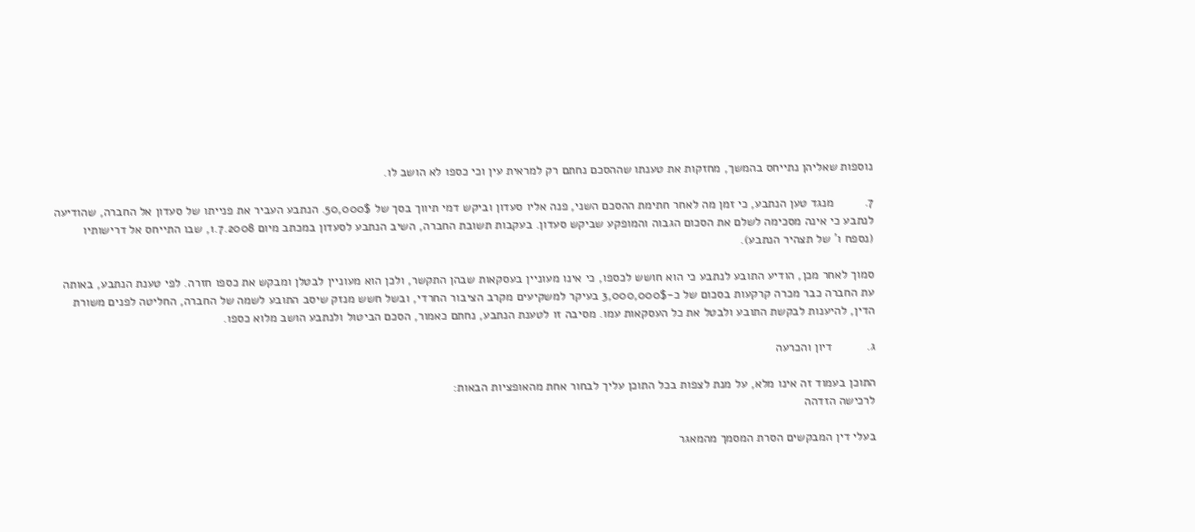נוספות שאליהן נתייחס בהמשך, מחזקות את טענתו שההסכם נחתם רק למראית עין וכי כספו לא הושב לו.

7.         מנגד טען הנתבע, כי זמן מה לאחר חתימת ההסכם השני, פנה אליו סעדון וביקש דמי תיווך בסך של 50,000$. הנתבע העביר את פנייתו של סעדון אל החברה, שהודיעה לנתבע כי אינה מסכימה לשלם את הסכום הגבוה והמופקע שביקש סעדון. בעקבות תשובת החברה, השיב הנתבע לסעדון במכתב מיום 1.7.2008, שבו התייחס אל דרישותיו (נספח ו' של תצהיר הנתבע).

סמוך לאחר מכן, הודיע התובע לנתבע כי הוא חושש לכספו, כי אינו מעוניין בעסקאות שבהן התקשר, ולכן הוא מעוניין לבטלן ומבקש את כספו חזרה. לפי טענת הנתבע, באותה עת החברה כבר מכרה קרקעות בסכום של כ-3,000,000$ בעיקר למשקיעים מקרב הציבור החרדי, ובשל חשש מנזק שיסב התובע לשמה של החברה, החליטה לפנים משורת הדין, להיענות לבקשת התובע ולבטל את כל העסקאות עמו. מסיבה זו לטענת הנתבע, נחתם כאמור, הסכם הביטול ולנתבע הושב מלוא כספו.

ג.          דיון והכרעה

התוכן בעמוד זה אינו מלא, על מנת לצפות בכל התוכן עליך לבחור אחת מהאופציות הבאות:
לרכישה הזדהה

בעלי דין המבקשים הסרת המסמך מהמאגר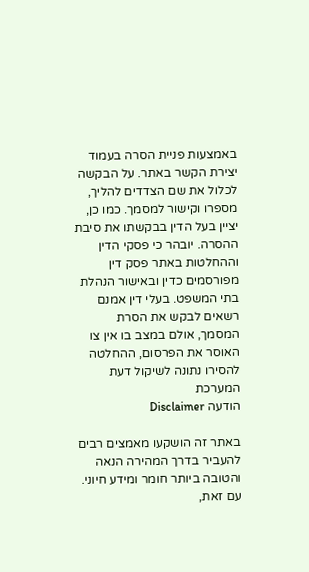באמצעות פניית הסרה בעמוד יצירת הקשר באתר. על הבקשה לכלול את שם הצדדים להליך, מספרו וקישור למסמך. כמו כן, יציין בעל הדין בבקשתו את סיבת ההסרה. יובהר כי פסקי הדין וההחלטות באתר פסק דין מפורסמים כדין ובאישור הנהלת בתי המשפט. בעלי דין אמנם רשאים לבקש את הסרת המסמך, אולם במצב בו אין צו האוסר את הפרסום, ההחלטה להסירו נתונה לשיקול דעת המערכת
הודעה Disclaimer

באתר זה הושקעו מאמצים רבים להעביר בדרך המהירה הנאה והטובה ביותר חומר ומידע חיוני. עם זאת,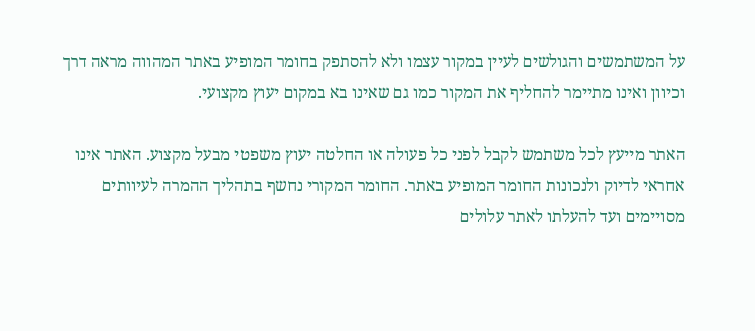על המשתמשים והגולשים לעיין במקור עצמו ולא להסתפק בחומר המופיע באתר המהווה מראה דרך וכיוון ואינו מתיימר להחליף את המקור כמו גם שאינו בא במקום יעוץ מקצועי.

האתר מייעץ לכל משתמש לקבל לפני כל פעולה או החלטה יעוץ משפטי מבעל מקצוע. האתר אינו אחראי לדיוק ולנכונות החומר המופיע באתר. החומר המקורי נחשף בתהליך ההמרה לעיוותים מסויימים ועד להעלתו לאתר עלולים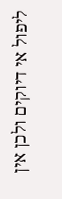ליפול אי דיוקים ולכן אין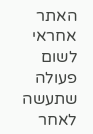האתר אחראי לשום פעולה שתעשה לאחר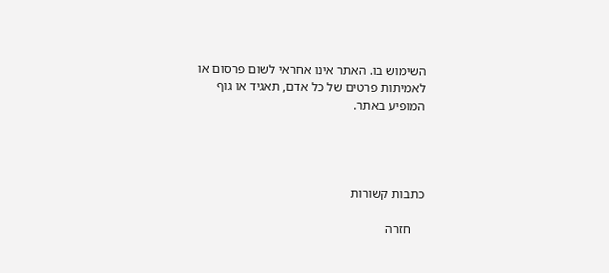השימוש בו. האתר אינו אחראי לשום פרסום או לאמיתות פרטים של כל אדם, תאגיד או גוף המופיע באתר.




כתבות קשורות

    חזרה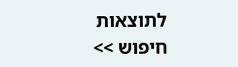לתוצאות חיפוש >>